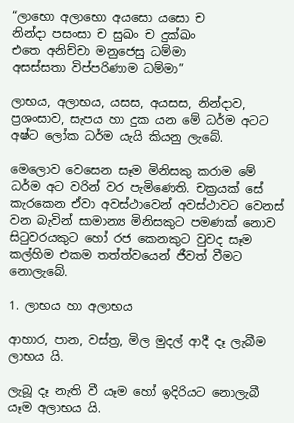“ලාභො අලාභො අයසො යසො ච
නින්දා පසංසා ච සුඛං ච දුක්ඛං
එතෙ අනිච්චා මනුජෙසු ධම්මා
අසස්සතා විප්පරිණාම ධම්මා”

ලාභය, අලාභය, යසස, අයසස, නින්දාව, ප්‍රශංසාව, සැපය හා දුක යන මේ ධර්ම අටට අෂ්ට ලෝක ධර්ම යැයි කියනු ලැබේ.

මෙලොව වෙසෙන සෑම මිනිසකු කරාම මේ ධර්ම අට වරින් වර පැමිණෙති. චක්‍රයක් සේ කැරකෙන ඒවා අවස්ථාවෙන් අවස්ථාවට වෙනස් වන බැවින් සාමාන්‍ය මිනිසකුට පමණක් නොව සිටුවරයකුට හෝ රජ කෙනකුට වුවද සෑම කල්හිම එකම තත්ත්වයෙන් ජීවත් වීමට නොලැබේ.

1. ලාභය හා අලාභය

ආහාර, පාන, වස්ත්‍ර, මිල මුදල් ආදී දෑ ලැබීම ලාභය යි.

ලැබූ දෑ නැති වී යෑම හෝ ඉදිරියට නොලැබී යෑම අලාභය යි.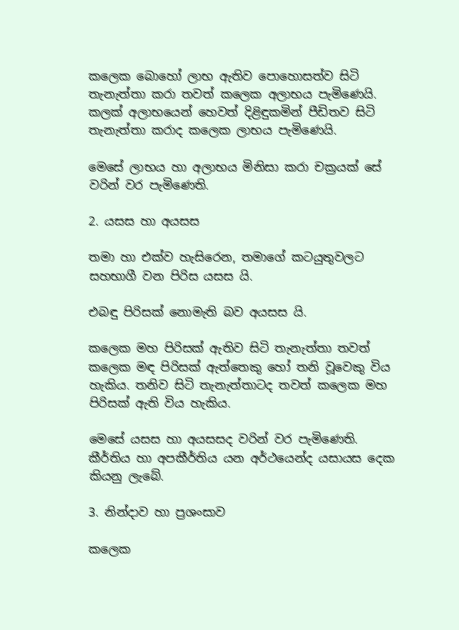කලෙක බොහෝ ලාභ ඇතිව පොහොසත්ව සිටි තැනැත්තා කරා තවත් කලෙක අලාභය පැමිණෙයි. කලක් අලාභයෙන් හෙවත් දිළිඳුකමින් පීඩිතව සිටි තැනැත්තා කරාද කලෙක ලාභය පැමිණෙයි.

මෙසේ ලාභය හා අලාභය මිනිසා කරා චක්‍රයක් සේ වරින් වර පැමිණෙති.

2. යසස හා අයසස

තමා හා එක්ව හැසිරෙන, තමාගේ කටයුතුවලට සහභාගී වන පිරිස යසස යි.

එබඳු පිරිසක් නොමැති බව අයසස යි.

කලෙක මහ පිරිසක් ඇතිව සිටි තැනැත්තා තවත් කලෙක මඳ පිරිසක් ඇත්තෙකු හෝ තනි වූවෙකු විය හැකිය. තනිව සිටි තැනැත්තාටද තවත් කලෙක මහ පිරිසක් ඇති විය හැකිය.

මෙසේ යසස හා අයසසද වරින් වර පැමිණෙති. කීර්තිය හා අපකීර්තිය යන අර්ථයෙන්ද යසායස දෙක කියනු ලැබේ.

3. නින්දාව හා ප්‍රශංසාව

කලෙක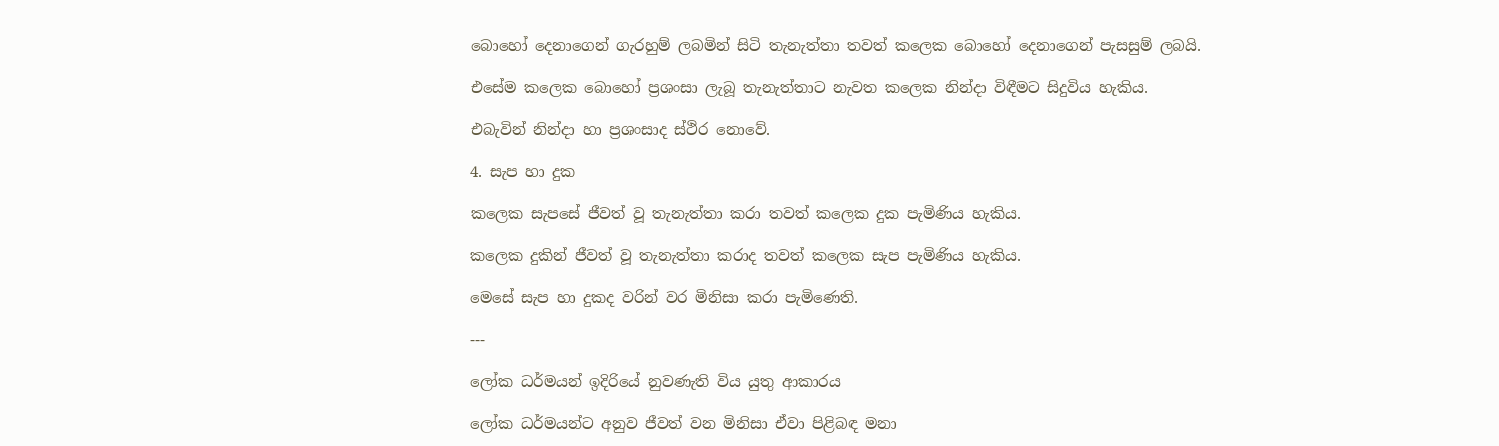බොහෝ දෙනාගෙන් ගැරහුම් ලබමින් සිටි තැනැත්තා තවත් කලෙක බොහෝ දෙනාගෙන් පැසසුම් ලබයි.

එසේම කලෙක බොහෝ ප්‍රශංසා ලැබූ තැනැත්තාට නැවත කලෙක නින්දා විඳීමට සිදුවිය හැකිය.

එබැවින් නින්දා හා ප්‍රශංසාද ස්ථිර නොවේ.

4. සැප හා දුක

කලෙක සැපසේ ජීවත් වූ තැනැත්තා කරා තවත් කලෙක දුක පැමිණිය හැකිය.

කලෙක දුකින් ජීවත් වූ තැනැත්තා කරාද තවත් කලෙක සැප පැමිණිය හැකිය.

මෙසේ සැප හා දුකද වරින් වර මිනිසා කරා පැමිණෙති.

---

ලෝක ධර්මයන් ඉදිරියේ නුවණැති විය යුතු ආකාරය

ලෝක ධර්මයන්ට අනුව ජීවත් වන මිනිසා ඒවා පිළිබඳ මනා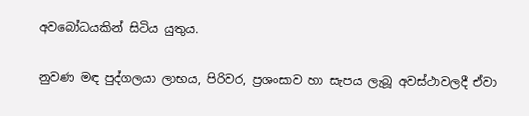අවබෝධයකින් සිටිය යුතුය.

නුවණ මඳ පුද්ගලයා ලාභය, පිරිවර, ප්‍රශංසාව හා සැපය ලැබූ අවස්ථාවලදී ඒවා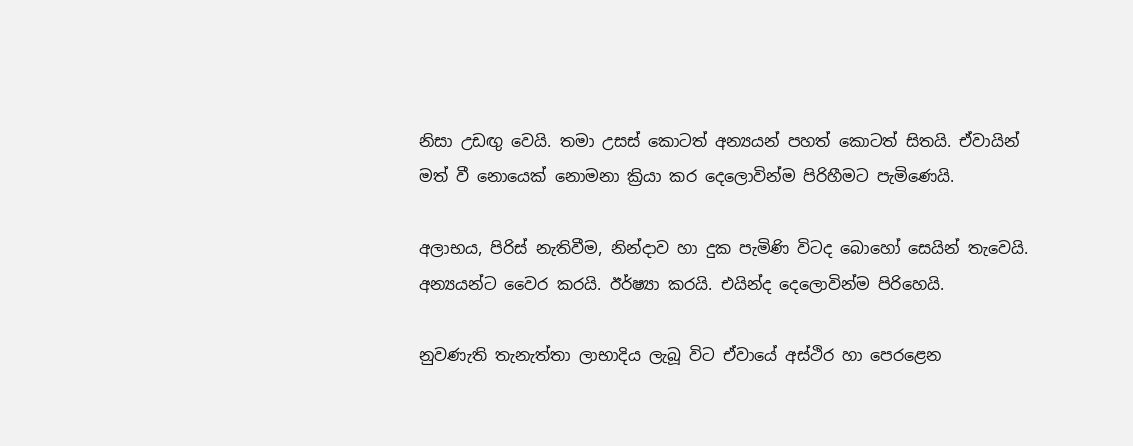නිසා උඩඟු වෙයි. තමා උසස් කොටත් අන්‍යයන් පහත් කොටත් සිතයි. ඒවායින් මත් වී නොයෙක් නොමනා ක්‍රියා කර දෙලොවින්ම පිරිහීමට පැමිණෙයි.

අලාභය, පිරිස් නැතිවීම, නින්දාව හා දුක පැමිණි විටද බොහෝ සෙයින් තැවෙයි. අන්‍යයන්ට වෛර කරයි. ඊර්ෂ්‍යා කරයි. එයින්ද දෙලොවින්ම පිරිහෙයි.

නුවණැති තැනැත්තා ලාභාදිය ලැබූ විට ඒවායේ අස්ථිර හා පෙරළෙන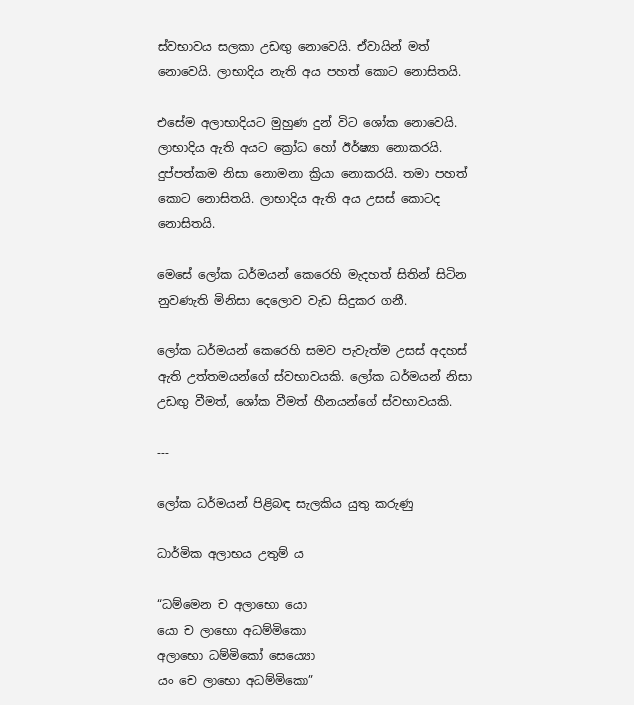ස්වභාවය සලකා උඩඟු නොවෙයි. ඒවායින් මත් නොවෙයි. ලාභාදිය නැති අය පහත් කොට නොසිතයි.

එසේම අලාභාදියට මුහුණ දුන් විට ශෝක නොවෙයි. ලාභාදිය ඇති අයට ක්‍රෝධ හෝ ඊර්ෂ්‍යා නොකරයි. දුප්පත්කම නිසා නොමනා ක්‍රියා නොකරයි. තමා පහත් කොට නොසිතයි. ලාභාදිය ඇති අය උසස් කොටද නොසිතයි.

මෙසේ ලෝක ධර්මයන් කෙරෙහි මැදහත් සිතින් සිටින නුවණැති මිනිසා දෙලොව වැඩ සිදුකර ගනී.

ලෝක ධර්මයන් කෙරෙහි සමව පැවැත්ම උසස් අදහස් ඇති උත්තමයන්ගේ ස්වභාවයකි. ලෝක ධර්මයන් නිසා උඩඟු වීමත්, ශෝක වීමත් හීනයන්ගේ ස්වභාවයකි.

---

ලෝක ධර්මයන් පිළිබඳ සැලකිය යුතු කරුණු

ධාර්මික අලාභය උතුම් ය

“ධම්මෙන ච අලාභො යො
යො ච ලාභො අධම්මිකො
අලාභො ධම්මිකෝ සෙය්‍යො
යං චෙ ලාභො අධම්මිකො”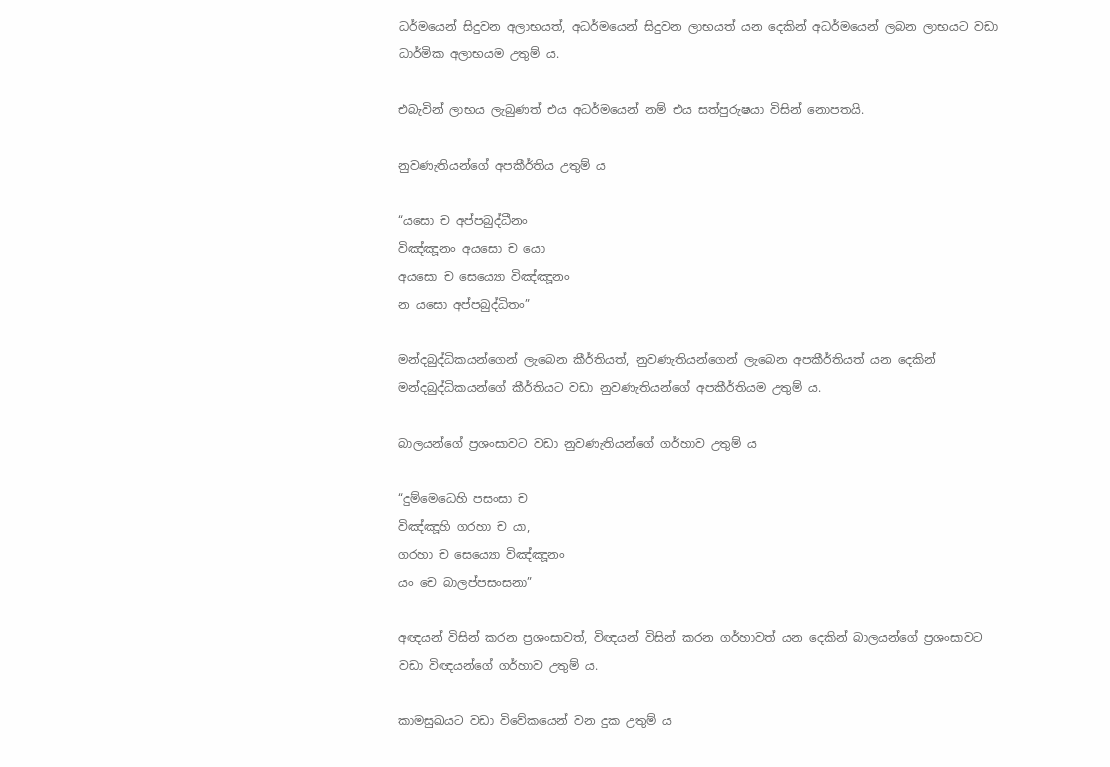ධර්මයෙන් සිදුවන අලාභයත්, අධර්මයෙන් සිදුවන ලාභයත් යන දෙකින් අධර්මයෙන් ලබන ලාභයට වඩා ධාර්මික අලාභයම උතුම් ය.

එබැවින් ලාභය ලැබුණත් එය අධර්මයෙන් නම් එය සත්පුරුෂයා විසින් නොපතයි.

නුවණැතියන්ගේ අපකීර්තිය උතුම් ය

“යසො ච අප්පබුද්ධීනං
විඤ්ඤූනං අයසො ච යො
අයසො ච සෙය්‍යො විඤ්ඤූනං
න යසො අප්පබුද්ධිතං”

මන්දබුද්ධිකයන්ගෙන් ලැබෙන කීර්තියත්, නුවණැතියන්ගෙන් ලැබෙන අපකීර්තියත් යන දෙකින් මන්දබුද්ධිකයන්ගේ කීර්තියට වඩා නුවණැතියන්ගේ අපකීර්තියම උතුම් ය.

බාලයන්ගේ ප්‍රශංසාවට වඩා නුවණැතියන්ගේ ගර්හාව උතුම් ය

“දුම්මෙධෙහි පසංසා ච
විඤ්ඤූහි ගරහා ච යා,
ගරහා ච සෙය්‍යො විඤ්ඤූනං
යං චෙ බාලප්පසංසනා”

අඥයන් විසින් කරන ප්‍රශංසාවත්, විඥයන් විසින් කරන ගර්හාවත් යන දෙකින් බාලයන්ගේ ප්‍රශංසාවට වඩා විඥයන්ගේ ගර්හාව උතුම් ය.

කාමසුඛයට වඩා විවේකයෙන් වන දුක උතුම් ය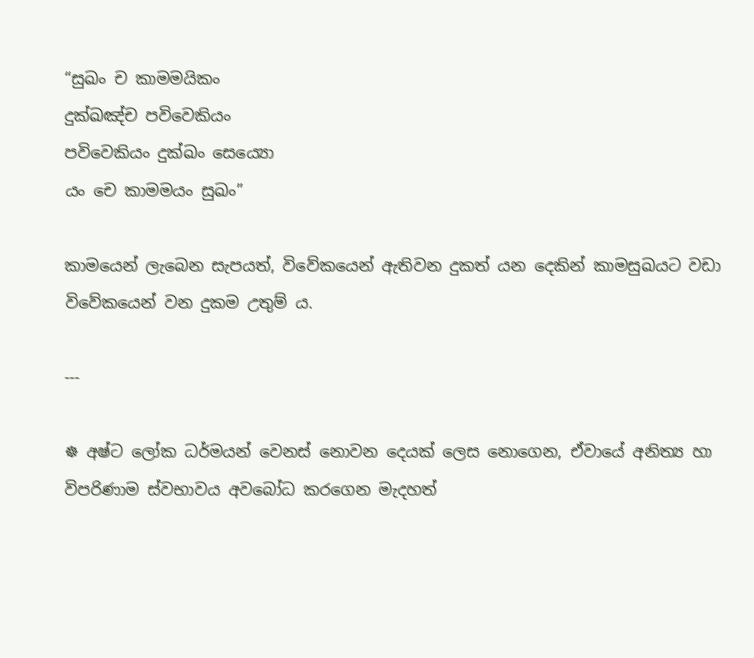“සුඛං ච කාමමයිකං
දුක්ඛඤ්ච පවිවෙකියං
පවිවෙකියං දුක්ඛං සෙය්‍යො
යං චෙ කාමමයං සුඛං”

කාමයෙන් ලැබෙන සැපයත්, විවේකයෙන් ඇතිවන දුකත් යන දෙකින් කාමසුඛයට වඩා විවේකයෙන් වන දුකම උතුම් ය.

---

☸ අෂ්ට ලෝක ධර්මයන් වෙනස් නොවන දෙයක් ලෙස නොගෙන, ඒවායේ අනිත්‍ය හා විපරිණාම ස්වභාවය අවබෝධ කරගෙන මැදහත්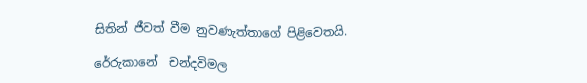සිතින් ජීවත් වීම නුවණැත්තාගේ පිළිවෙතයි.

රේරුකානේ  චන්දවිමල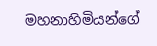මහනාහිමියන්ගේ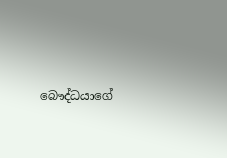බෞද්ධයාගේ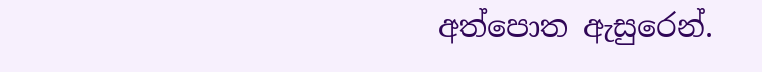අත්පොත ඇසුරෙන්.